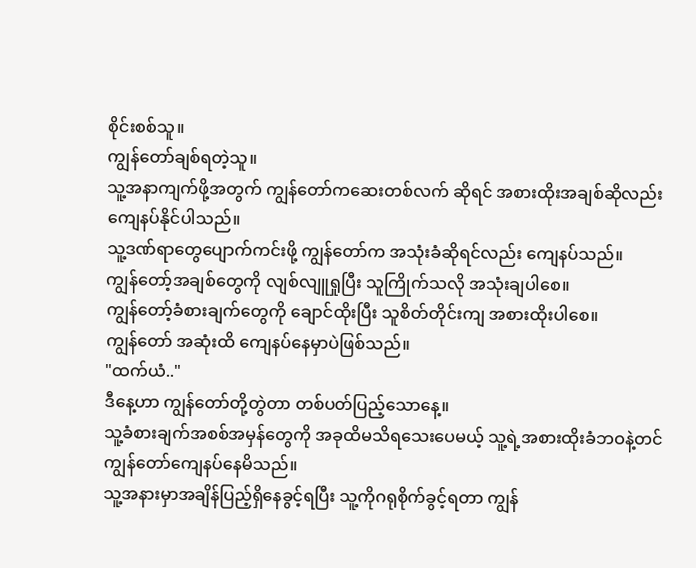စိုင်းစစ်သူ။
ကျွန်တော်ချစ်ရတဲ့သူ။
သူ့အနာကျက်ဖို့အတွက် ကျွန်တော်ကဆေးတစ်လက် ဆိုရင် အစားထိုးအချစ်ဆိုလည်း ကျေနပ်နိုင်ပါသည်။
သူ့ဒဏ်ရာတွေပျောက်ကင်းဖို့ ကျွန်တော်က အသုံးခံဆိုရင်လည်း ကျေနပ်သည်။
ကျွန်တော့်အချစ်တွေကို လျစ်လျူရှုပြီး သူကြိုက်သလို အသုံးချပါစေ။
ကျွန်တော့်ခံစားချက်တွေကို ချောင်ထိုးပြီး သူစိတ်တိုင်းကျ အစားထိုးပါစေ။
ကျွန်တော် အဆုံးထိ ကျေနပ်နေမှာပဲဖြစ်သည်။
"ထက်ယံ.."
ဒီနေ့ဟာ ကျွန်တော်တို့တွဲတာ တစ်ပတ်ပြည့်သောနေ့။
သူ့ခံစားချက်အစစ်အမှန်တွေကို အခုထိမသိရသေးပေမယ့် သူ့ရဲ့အစားထိုးခံဘဝနဲ့တင် ကျွန်တော်ကျေနပ်နေမိသည်။
သူ့အနားမှာအချိန်ပြည့်ရှိနေခွင့်ရပြီး သူ့ကိုဂရုစိုက်ခွင့်ရတာ ကျွန်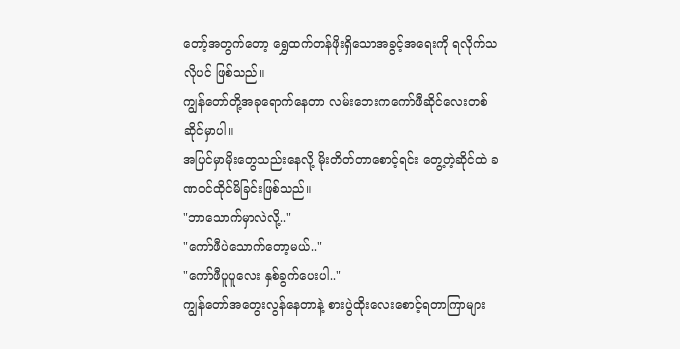တော့်အတွက်တော့ ရွှေထက်တန်ဖိုးရှိသောအခွင့်အရေးကို ရလိုက်သလိုပင် ဖြစ်သည်။
ကျွန်တော်တို့အခုရောက်နေတာ လမ်းဘေးကကော်ဖီဆိုင်လေးတစ်ဆိုင်မှာပါ။
အပြင်မှာမိုးတွေသည်းနေလို့ မိုးတိတ်တာစောင့်ရင်း တွေ့တဲ့ဆိုင်ထဲ ခဏဝင်ထိုင်မိခြင်းဖြစ်သည်။
"ဘာသောက်မှာလဲလို့.."
"ကော်ဖီပဲသောက်တော့မယ်.."
"ကော်ဖီပူပူလေး နှစ်ခွက်ပေးပါ.."
ကျွန်တော်အတွေးလွန်နေတာနဲ့ စားပွဲထိုးလေးစောင့်ရတာကြာများ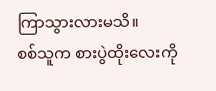ကြာသွားလားမသိ။
စစ်သူက စားပွဲထိုးလေးကို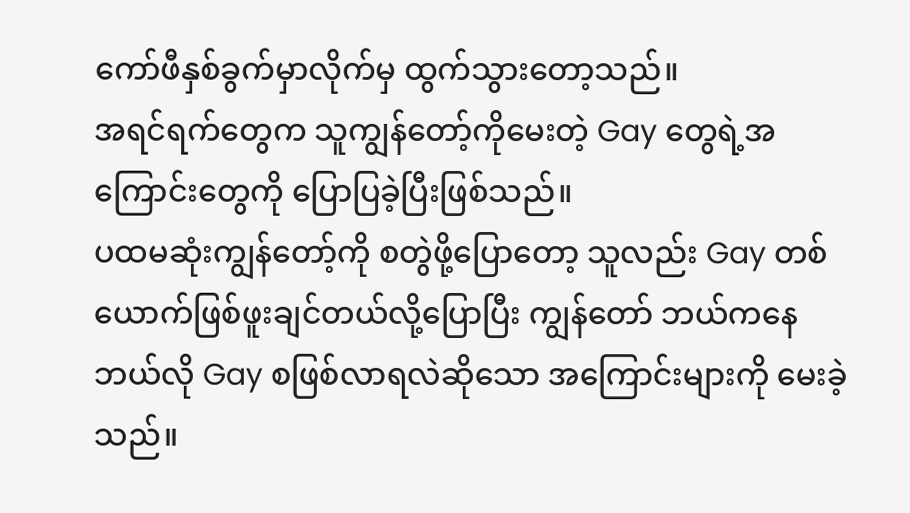ကော်ဖီနှစ်ခွက်မှာလိုက်မှ ထွက်သွားတော့သည်။
အရင်ရက်တွေက သူကျွန်တော့်ကိုမေးတဲ့ Gay တွေရဲ့အကြောင်းတွေကို ပြောပြခဲ့ပြီးဖြစ်သည်။
ပထမဆုံးကျွန်တော့်ကို စတွဲဖို့ပြောတော့ သူလည်း Gay တစ်ယောက်ဖြစ်ဖူးချင်တယ်လို့ပြောပြီး ကျွန်တော် ဘယ်ကနေဘယ်လို Gay စဖြစ်လာရလဲဆိုသော အကြောင်းများကို မေးခဲ့သည်။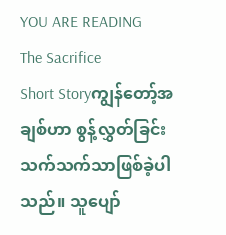YOU ARE READING
The Sacrifice
Short Storyကျွန်တော့်အချစ်ဟာ စွန့်လွှတ်ခြင်းသက်သက်သာဖြစ်ခဲ့ပါသည်။ သူပျော်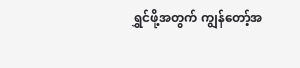ရွှင်ဖို့အတွက် ကျွန်တော့်အ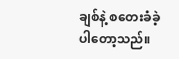ချစ်နဲ့ စတေးခံခဲ့ပါတော့သည်။